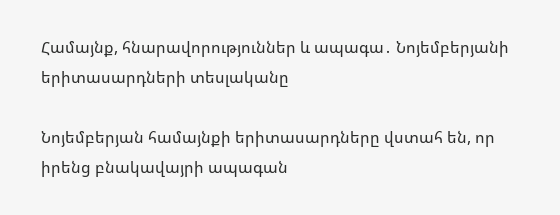Համայնք, հնարավորություններ և ապագա․ Նոյեմբերյանի երիտասարդների տեսլականը

Նոյեմբերյան համայնքի երիտասարդները վստահ են, որ իրենց բնակավայրի ապագան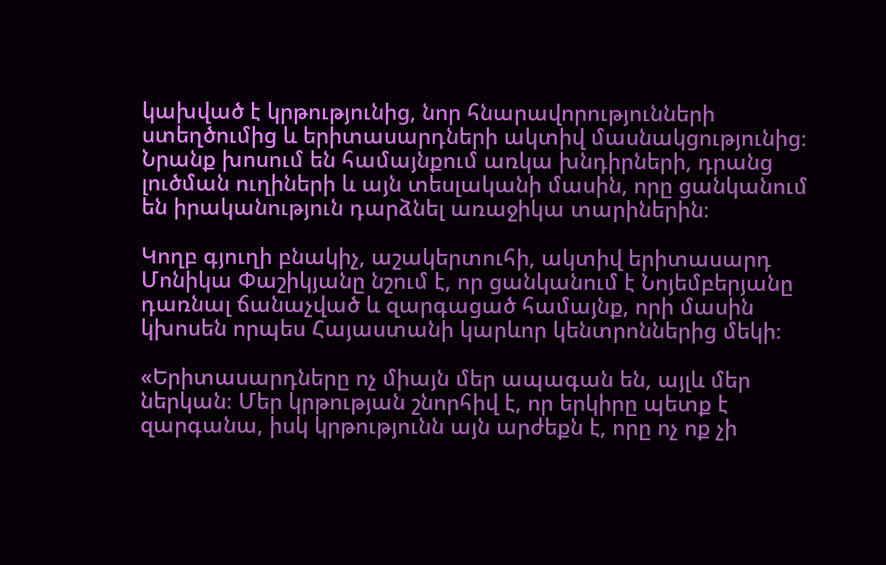կախված է կրթությունից, նոր հնարավորությունների ստեղծումից և երիտասարդների ակտիվ մասնակցությունից։ Նրանք խոսում են համայնքում առկա խնդիրների, դրանց լուծման ուղիների և այն տեսլականի մասին, որը ցանկանում են իրականություն դարձնել առաջիկա տարիներին։

Կողբ գյուղի բնակիչ, աշակերտուհի, ակտիվ երիտասարդ Մոնիկա Փաշիկյանը նշում է, որ ցանկանում է Նոյեմբերյանը դառնալ ճանաչված և զարգացած համայնք, որի մասին կխոսեն որպես Հայաստանի կարևոր կենտրոններից մեկի։

«Երիտասարդները ոչ միայն մեր ապագան են, այլև մեր ներկան։ Մեր կրթության շնորհիվ է, որ երկիրը պետք է զարգանա, իսկ կրթությունն այն արժեքն է, որը ոչ ոք չի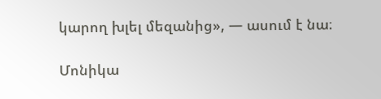կարող խլել մեզանից», — ասում է նա։

Մոնիկա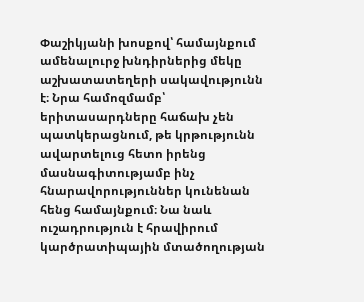Փաշիկյանի խոսքով՝ համայնքում ամենալուրջ խնդիրներից մեկը աշխատատեղերի սակավությունն է։ Նրա համոզմամբ՝ երիտասարդները հաճախ չեն պատկերացնում, թե կրթությունն ավարտելուց հետո իրենց մասնագիտությամբ ինչ հնարավորություններ կունենան հենց համայնքում։ Նա նաև ուշադրություն է հրավիրում կարծրատիպային մտածողության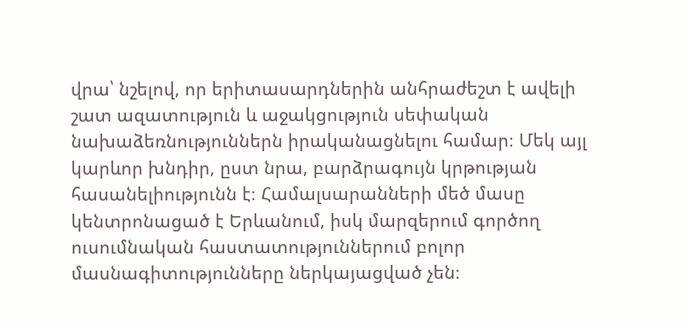վրա՝ նշելով, որ երիտասարդներին անհրաժեշտ է ավելի շատ ազատություն և աջակցություն սեփական նախաձեռնություններն իրականացնելու համար։ Մեկ այլ կարևոր խնդիր, ըստ նրա, բարձրագույն կրթության հասանելիությունն է։ Համալսարանների մեծ մասը կենտրոնացած է Երևանում, իսկ մարզերում գործող ուսումնական հաստատություններում բոլոր մասնագիտությունները ներկայացված չեն։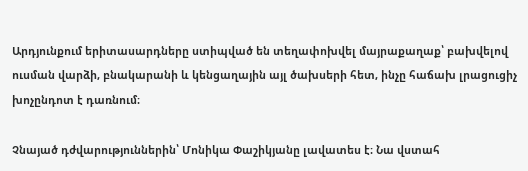Արդյունքում երիտասարդները ստիպված են տեղափոխվել մայրաքաղաք՝ բախվելով ուսման վարձի, բնակարանի և կենցաղային այլ ծախսերի հետ, ինչը հաճախ լրացուցիչ խոչընդոտ է դառնում։

Չնայած դժվարություններին՝ Մոնիկա Փաշիկյանը լավատես է։ Նա վստահ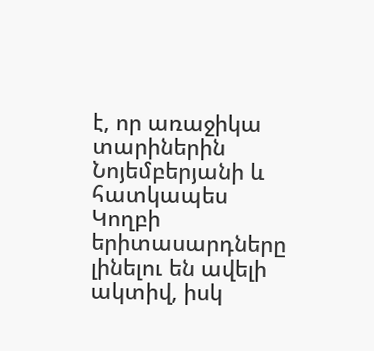է, որ առաջիկա տարիներին Նոյեմբերյանի և հատկապես Կողբի երիտասարդները լինելու են ավելի ակտիվ, իսկ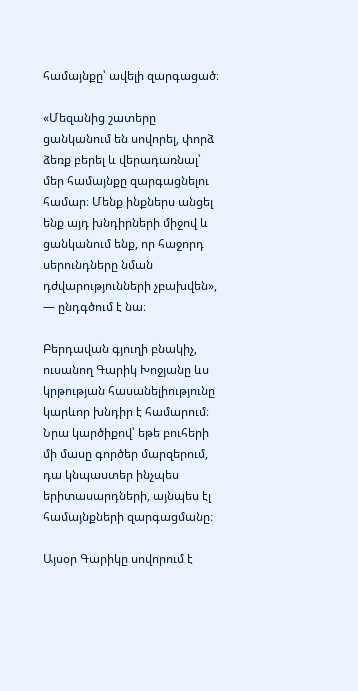համայնքը՝ ավելի զարգացած։

«Մեզանից շատերը ցանկանում են սովորել, փորձ ձեռք բերել և վերադառնալ՝ մեր համայնքը զարգացնելու համար։ Մենք ինքներս անցել ենք այդ խնդիրների միջով և ցանկանում ենք, որ հաջորդ սերունդները նման դժվարությունների չբախվեն», — ընդգծում է նա։

Բերդավան գյուղի բնակիչ, ուսանող Գարիկ Խոջյանը ևս կրթության հասանելիությունը կարևոր խնդիր է համարում։ Նրա կարծիքով՝ եթե բուհերի մի մասը գործեր մարզերում, դա կնպաստեր ինչպես երիտասարդների, այնպես էլ համայնքների զարգացմանը։

Այսօր Գարիկը սովորում է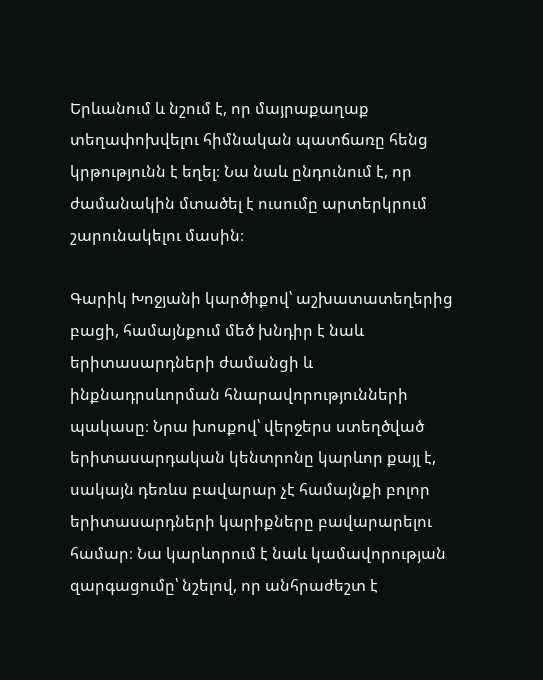Երևանում և նշում է, որ մայրաքաղաք տեղափոխվելու հիմնական պատճառը հենց կրթությունն է եղել։ Նա նաև ընդունում է, որ ժամանակին մտածել է ուսումը արտերկրում շարունակելու մասին։

Գարիկ Խոջյանի կարծիքով՝ աշխատատեղերից բացի, համայնքում մեծ խնդիր է նաև երիտասարդների ժամանցի և ինքնադրսևորման հնարավորությունների պակասը։ Նրա խոսքով՝ վերջերս ստեղծված երիտասարդական կենտրոնը կարևոր քայլ է, սակայն դեռևս բավարար չէ համայնքի բոլոր երիտասարդների կարիքները բավարարելու համար։ Նա կարևորում է նաև կամավորության զարգացումը՝ նշելով, որ անհրաժեշտ է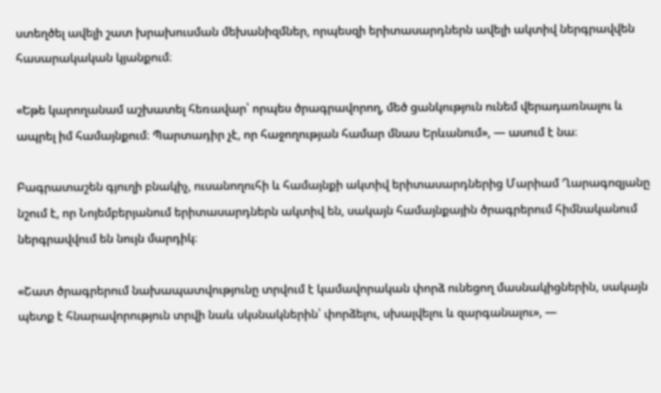ստեղծել ավելի շատ խրախուսման մեխանիզմներ, որպեսզի երիտասարդներն ավելի ակտիվ ներգրավվեն հասարակական կյանքում։

«Եթե կարողանամ աշխատել հեռավար՝ որպես ծրագրավորող, մեծ ցանկություն ունեմ վերադառնալու և ապրել իմ համայնքում։ Պարտադիր չէ, որ հաջողության համար մնաս Երևանում», — ասում է նա։

Բագրատաշեն գյուղի բնակիչ, ուսանողուհի և համայնքի ակտիվ երիտասարդներից Մարիամ Ղարագոզյանը նշում է, որ Նոյեմբերյանում երիտասարդներն ակտիվ են, սակայն համայնքային ծրագրերում հիմնականում ներգրավվում են նույն մարդիկ։

«Շատ ծրագրերում նախապատվությունը տրվում է կամավորական փորձ ունեցող մասնակիցներին, սակայն պետք է հնարավորություն տրվի նաև սկսնակներին՝ փորձելու, սխալվելու և զարգանալու», —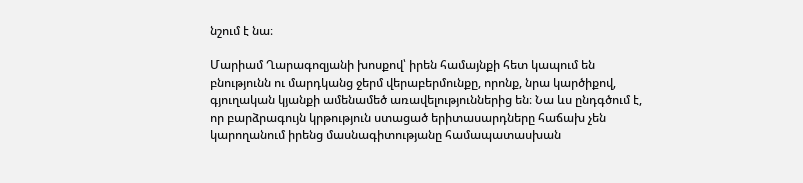նշում է նա։

Մարիամ Ղարագոզյանի խոսքով՝ իրեն համայնքի հետ կապում են բնությունն ու մարդկանց ջերմ վերաբերմունքը, որոնք, նրա կարծիքով, գյուղական կյանքի ամենամեծ առավելություններից են։ Նա ևս ընդգծում է, որ բարձրագույն կրթություն ստացած երիտասարդները հաճախ չեն կարողանում իրենց մասնագիտությանը համապատասխան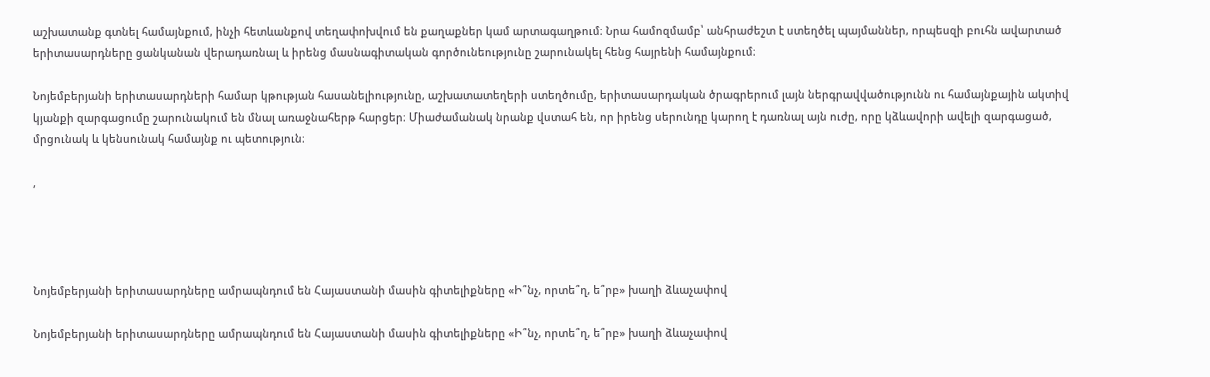աշխատանք գտնել համայնքում, ինչի հետևանքով տեղափոխվում են քաղաքներ կամ արտագաղթում։ Նրա համոզմամբ՝ անհրաժեշտ է ստեղծել պայմաններ, որպեսզի բուհն ավարտած երիտասարդները ցանկանան վերադառնալ և իրենց մասնագիտական գործունեությունը շարունակել հենց հայրենի համայնքում։

Նոյեմբերյանի երիտասարդների համար կթության հասանելիությունը, աշխատատեղերի ստեղծումը, երիտասարդական ծրագրերում լայն ներգրավվածությունն ու համայնքային ակտիվ կյանքի զարգացումը շարունակում են մնալ առաջնահերթ հարցեր։ Միաժամանակ նրանք վստահ են, որ իրենց սերունդը կարող է դառնալ այն ուժը, որը կձևավորի ավելի զարգացած, մրցունակ և կենսունակ համայնք ու պետություն։

,




Նոյեմբերյանի երիտասարդները ամրապնդում են Հայաստանի մասին գիտելիքները «Ի՞նչ, որտե՞ղ, ե՞րբ» խաղի ձևաչափով

Նոյեմբերյանի երիտասարդները ամրապնդում են Հայաստանի մասին գիտելիքները «Ի՞նչ, որտե՞ղ, ե՞րբ» խաղի ձևաչափով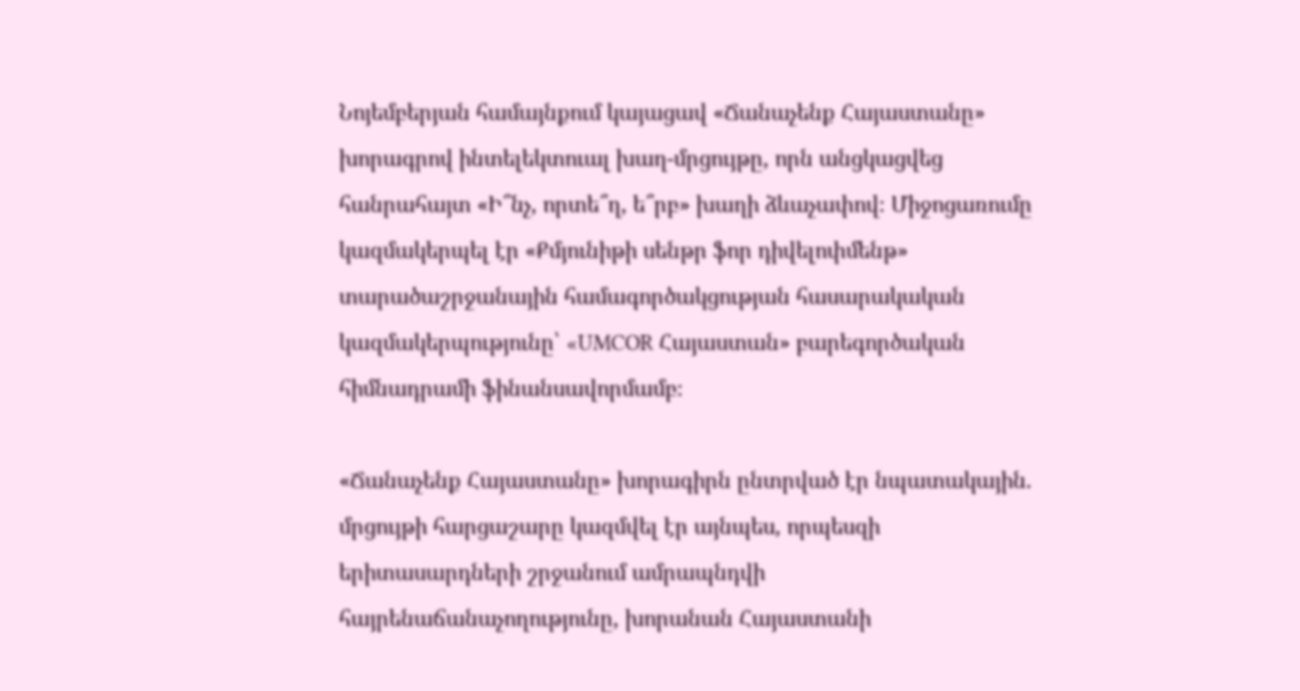Նոյեմբերյան համայնքում կայացավ «Ճանաչենք Հայաստանը» խորագրով ինտելեկտուալ խաղ-մրցույթը, որն անցկացվեց հանրահայտ «Ի՞նչ, որտե՞ղ, ե՞րբ» խաղի ձևաչափով։ Միջոցառումը կազմակերպել էր «Քմյունիթի սենթր ֆոր դիվելոփմենթ» տարածաշրջանային համագործակցության հասարակական կազմակերպությունը՝ «UMCOR Հայաստան» բարեգործական հիմնադրամի ֆինանսավորմամբ։

«Ճանաչենք Հայաստանը» խորագիրն ընտրված էր նպատակային. մրցույթի հարցաշարը կազմվել էր այնպես, որպեսզի երիտասարդների շրջանում ամրապնդվի հայրենաճանաչողությունը, խորանան Հայաստանի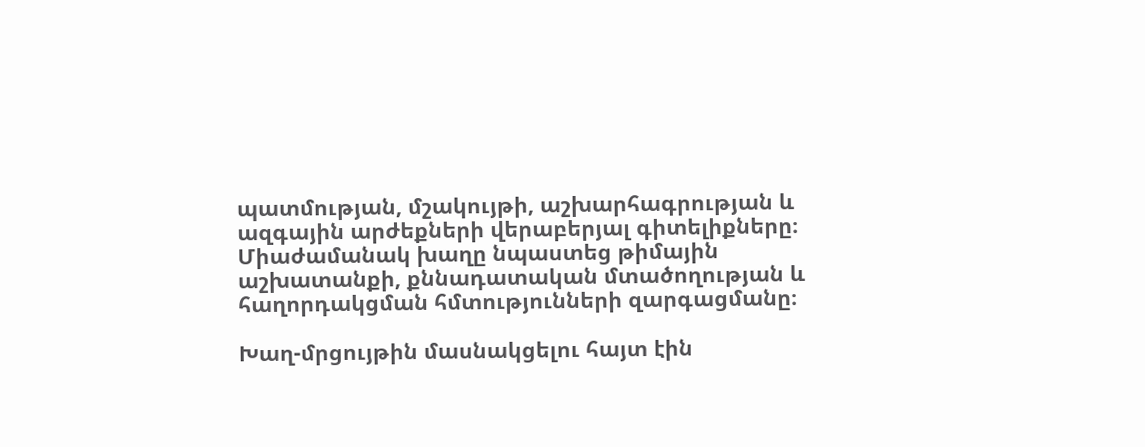պատմության, մշակույթի, աշխարհագրության և ազգային արժեքների վերաբերյալ գիտելիքները։ Միաժամանակ խաղը նպաստեց թիմային աշխատանքի, քննադատական մտածողության և հաղորդակցման հմտությունների զարգացմանը։

Խաղ-մրցույթին մասնակցելու հայտ էին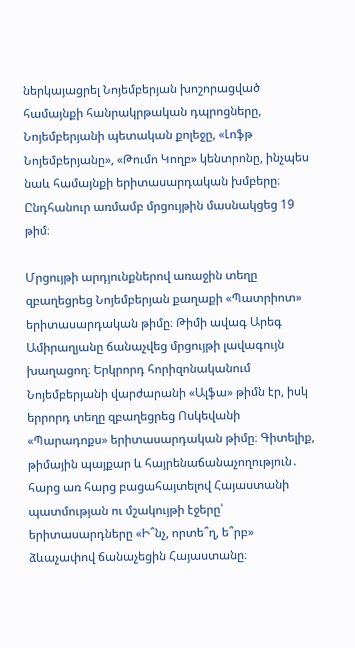ներկայացրել Նոյեմբերյան խոշորացված համայնքի հանրակրթական դպրոցները, Նոյեմբերյանի պետական քոլեջը, «Լոֆթ Նոյեմբերյանը», «Թումո Կողբ» կենտրոնը, ինչպես նաև համայնքի երիտասարդական խմբերը։ Ընդհանուր առմամբ մրցույթին մասնակցեց 19 թիմ։

Մրցույթի արդյունքներով առաջին տեղը զբաղեցրեց Նոյեմբերյան քաղաքի «Պատրիոտ» երիտասարդական թիմը։ Թիմի ավագ Արեգ Ամիրաղյանը ճանաչվեց մրցույթի լավագույն խաղացող։ Երկրորդ հորիզոնականում Նոյեմբերյանի վարժարանի «Ալֆա» թիմն էր, իսկ երրորդ տեղը զբաղեցրեց Ոսկեվանի «Պարադոքս» երիտասարդական թիմը։ Գիտելիք, թիմային պայքար և հայրենաճանաչողություն․ հարց առ հարց բացահայտելով Հայաստանի պատմության ու մշակույթի էջերը՝ երիտասարդները «Ի՞նչ, որտե՞ղ, ե՞րբ» ձևաչափով ճանաչեցին Հայաստանը։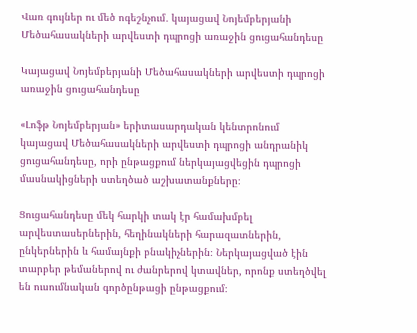Վառ գույներ ու մեծ ոգեշնչում․ կայացավ Նոյեմբերյանի Մեծահասակների արվեստի դպրոցի առաջին ցուցահանդեսը

Կայացավ Նոյեմբերյանի Մեծահասակների արվեստի դպրոցի առաջին ցուցահանդեսը

«Լոֆթ Նոյեմբերյան» երիտասարդական կենտրոնում կայացավ Մեծահասակների արվեստի դպրոցի անդրանիկ ցուցահանդեսը, որի ընթացքում ներկայացվեցին դպրոցի մասնակիցների ստեղծած աշխատանքները։

Ցուցահանդեսը մեկ հարկի տակ էր համախմբել արվեստասերներին, հեղինակների հարազատներին, ընկերներին և համայնքի բնակիչներին։ Ներկայացված էին տարբեր թեմաներով ու ժանրերով կտավներ, որոնք ստեղծվել են ուսումնական գործընթացի ընթացքում։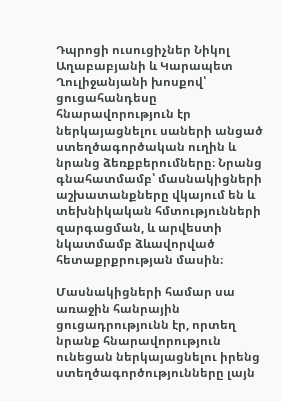Դպրոցի ուսուցիչներ Նիկոլ Աղաբաբյանի և Կարապետ Ղուլիջանյանի խոսքով՝ ցուցահանդեսը հնարավորություն էր ներկայացնելու սաների անցած ստեղծագործական ուղին և նրանց ձեռքբերումները։ Նրանց գնահատմամբ՝ մասնակիցների աշխատանքները վկայում են և տեխնիկական հմտությունների զարգացման, և արվեստի նկատմամբ ձևավորված հետաքրքրության մասին։

Մասնակիցների համար սա առաջին հանրային ցուցադրությունն էր, որտեղ նրանք հնարավորություն ունեցան ներկայացնելու իրենց ստեղծագործությունները լայն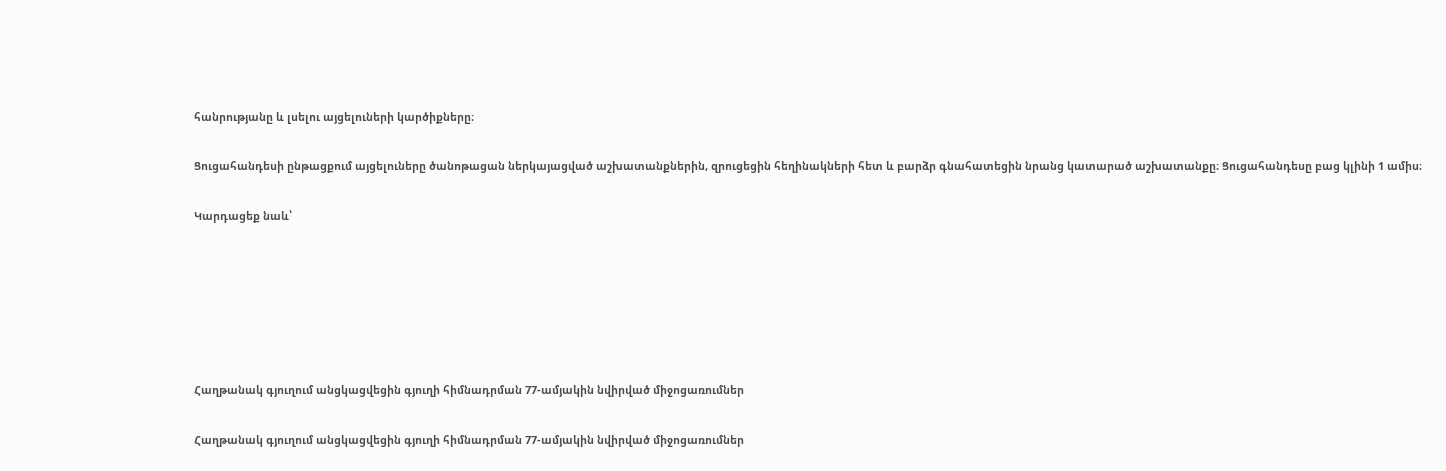հանրությանը և լսելու այցելուների կարծիքները։

Ցուցահանդեսի ընթացքում այցելուները ծանոթացան ներկայացված աշխատանքներին, զրուցեցին հեղինակների հետ և բարձր գնահատեցին նրանց կատարած աշխատանքը։ Ցուցահանդեսը բաց կլինի 1 ամիս։

Կարդացեք նաև՝






Հաղթանակ գյուղում անցկացվեցին գյուղի հիմնադրման 77-ամյակին նվիրված միջոցառումներ

Հաղթանակ գյուղում անցկացվեցին գյուղի հիմնադրման 77-ամյակին նվիրված միջոցառումներ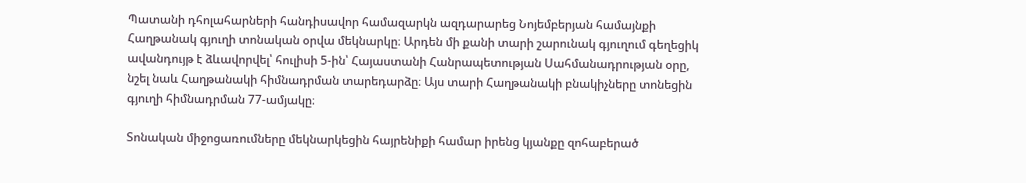Պատանի դհոլահարների հանդիսավոր համազարկն ազդարարեց Նոյեմբերյան համայնքի Հաղթանակ գյուղի տոնական օրվա մեկնարկը։ Արդեն մի քանի տարի շարունակ գյուղում գեղեցիկ ավանդույթ է ձևավորվել՝ հուլիսի 5-ին՝ Հայաստանի Հանրապետության Սահմանադրության օրը, նշել նաև Հաղթանակի հիմնադրման տարեդարձը։ Այս տարի Հաղթանակի բնակիչները տոնեցին գյուղի հիմնադրման 77-ամյակը։

Տոնական միջոցառումները մեկնարկեցին հայրենիքի համար իրենց կյանքը զոհաբերած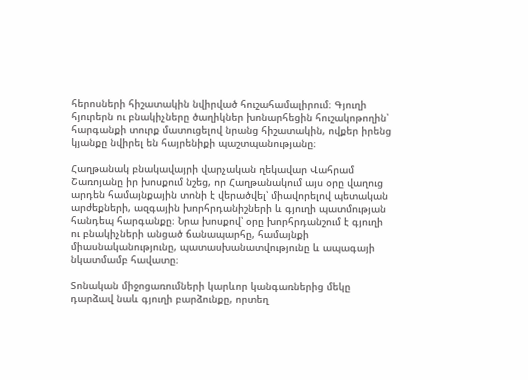հերոսների հիշատակին նվիրված հուշահամալիրում։ Գյուղի հյուրերն ու բնակիչները ծաղիկներ խոնարհեցին հուշակոթողին՝ հարգանքի տուրք մատուցելով նրանց հիշատակին, ովքեր իրենց կյանքը նվիրել են հայրենիքի պաշտպանությանը։

Հաղթանակ բնակավայրի վարչական ղեկավար Վահրամ Շառոյանը իր խոսքում նշեց, որ Հաղթանակում այս օրը վաղուց արդեն համայնքային տոնի է վերածվել՝ միավորելով պետական արժեքների, ազգային խորհրդանիշների և գյուղի պատմության հանդեպ հարգանքը։ Նրա խոսքով՝ օրը խորհրդանշում է գյուղի ու բնակիչների անցած ճանապարհը, համայնքի միասնականությունը, պատասխանատվությունը և ապագայի նկատմամբ հավատը։

Տոնական միջոցառումների կարևոր կանգառներից մեկը դարձավ նաև գյուղի բարձունքը, որտեղ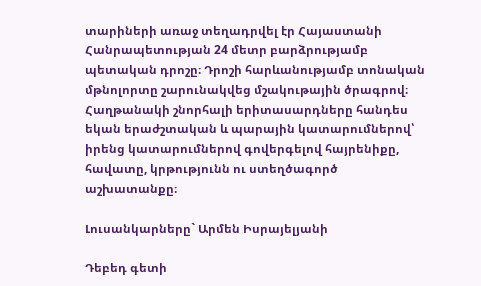տարիների առաջ տեղադրվել էր Հայաստանի Հանրապետության 24 մետր բարձրությամբ պետական դրոշը։ Դրոշի հարևանությամբ տոնական մթնոլորտը շարունակվեց մշակութային ծրագրով։ Հաղթանակի շնորհալի երիտասարդները հանդես եկան երաժշտական և պարային կատարումներով՝ իրենց կատարումներով գովերգելով հայրենիքը, հավատը, կրթությունն ու ստեղծագործ աշխատանքը։

Լուսանկարները` Արմեն Իսրայելյանի

Դեբեդ գետի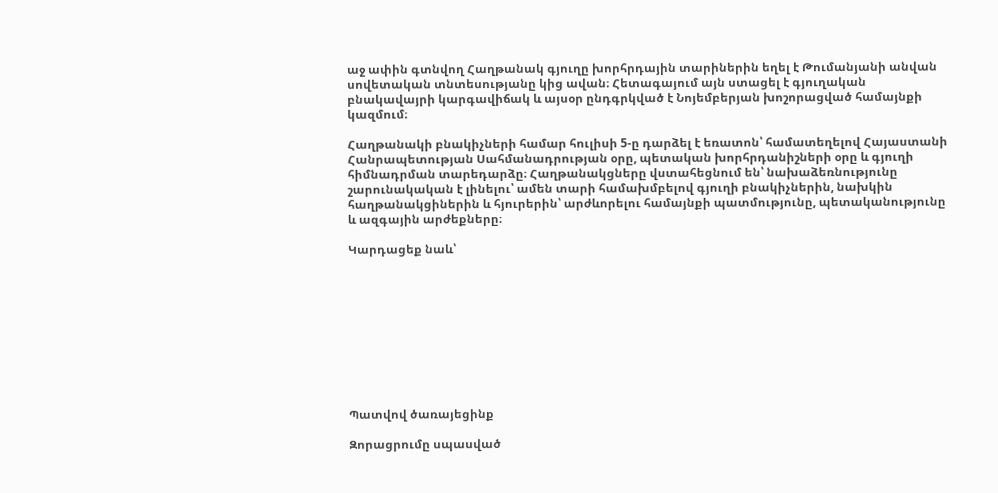աջ ափին գտնվող Հաղթանակ գյուղը խորհրդային տարիներին եղել է Թումանյանի անվան սովետական տնտեսությանը կից ավան։ Հետագայում այն ստացել է գյուղական բնակավայրի կարգավիճակ և այսօր ընդգրկված է Նոյեմբերյան խոշորացված համայնքի կազմում։

Հաղթանակի բնակիչների համար հուլիսի 5-ը դարձել է եռատոն՝ համատեղելով Հայաստանի Հանրապետության Սահմանադրության օրը, պետական խորհրդանիշների օրը և գյուղի հիմնադրման տարեդարձը։ Հաղթանակցները վստահեցնում են՝ նախաձեռնությունը շարունակական է լինելու՝ ամեն տարի համախմբելով գյուղի բնակիչներին, նախկին հաղթանակցիներին և հյուրերին՝ արժևորելու համայնքի պատմությունը, պետականությունը և ազգային արժեքները։

Կարդացեք նաև՝










Պատվով ծառայեցինք

Զորացրումը սպասված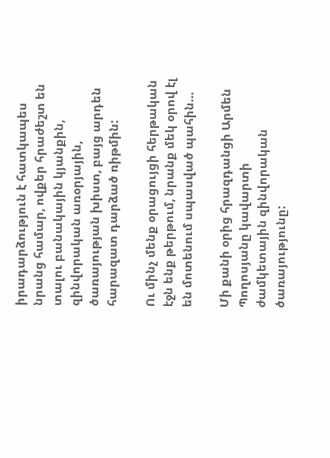իրադարձություն է հատկապես նրանց համար, ովքեր հրաժեշտ են տալու բանակային կյանքին, զինվորական առօրյային, ծառայության խիստ, բայց արդեն հարազատ դարձած ռիթմին:

Ու մինչ մենք օրացույցի հերթական էջն ենք թերթում, նրանք մեկ օրով էլ են մոտենում սպասված պահին…

Մի քանի օրից հրազդանցի Արմեն Պողոսյանը կավարտի ժամկետային զինվորական ծառայությունը: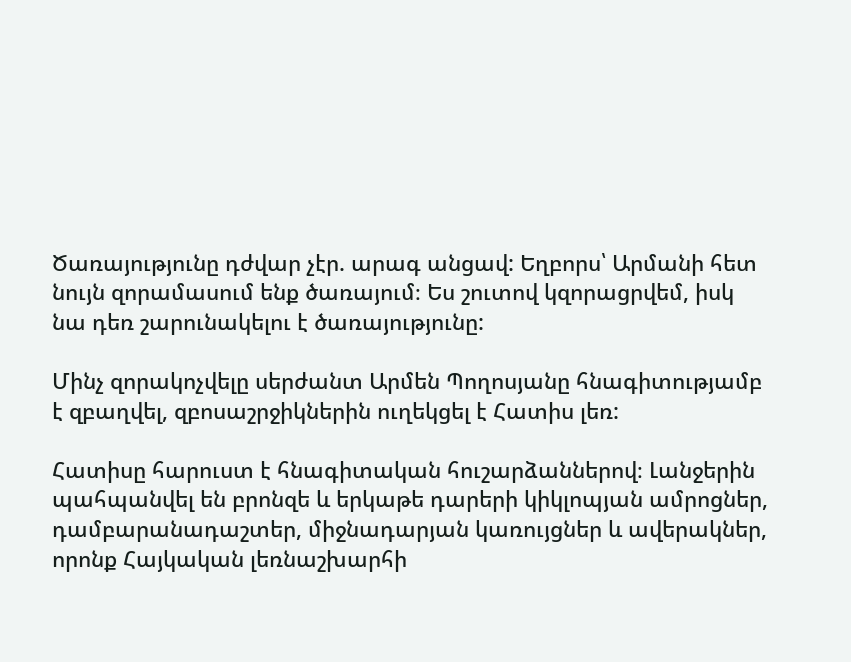Ծառայությունը դժվար չէր. արագ անցավ: Եղբորս՝ Արմանի հետ նույն զորամասում ենք ծառայում։ Ես շուտով կզորացրվեմ, իսկ նա դեռ շարունակելու է ծառայությունը:

Մինչ զորակոչվելը սերժանտ Արմեն Պողոսյանը հնագիտությամբ է զբաղվել, զբոսաշրջիկներին ուղեկցել է Հատիս լեռ:

Հատիսը հարուստ է հնագիտական հուշարձաններով։ Լանջերին պահպանվել են բրոնզե և երկաթե դարերի կիկլոպյան ամրոցներ, դամբարանադաշտեր, միջնադարյան կառույցներ և ավերակներ, որոնք Հայկական լեռնաշխարհի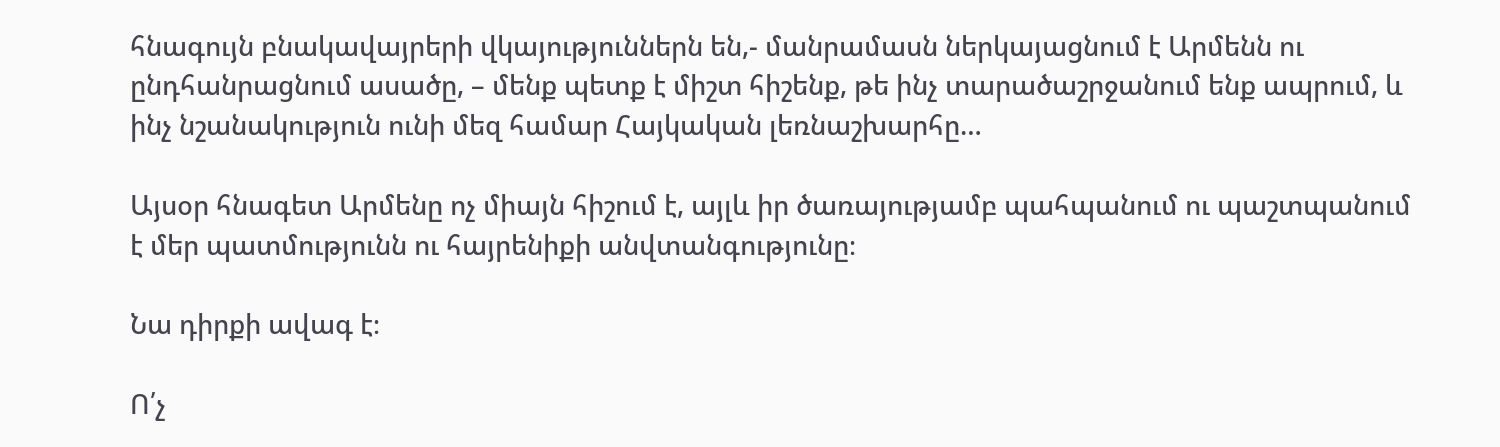հնագույն բնակավայրերի վկայություններն են,- մանրամասն ներկայացնում է Արմենն ու ընդհանրացնում ասածը, – մենք պետք է միշտ հիշենք, թե ինչ տարածաշրջանում ենք ապրում, և ինչ նշանակություն ունի մեզ համար Հայկական լեռնաշխարհը…

Այսօր հնագետ Արմենը ոչ միայն հիշում է, այլև իր ծառայությամբ պահպանում ու պաշտպանում է մեր պատմությունն ու հայրենիքի անվտանգությունը։

Նա դիրքի ավագ է։

Ո՛չ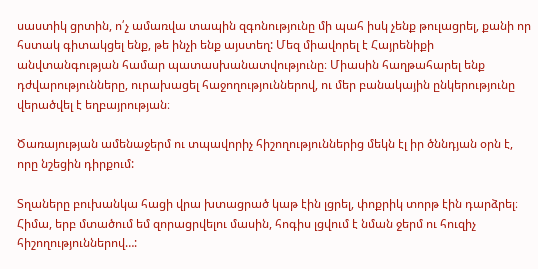սաստիկ ցրտին, ո՛չ ամառվա տապին զգոնությունը մի պահ իսկ չենք թուլացրել, քանի որ հստակ գիտակցել ենք, թե ինչի ենք այստեղ: Մեզ միավորել է Հայրենիքի անվտանգության համար պատասխանատվությունը։ Միասին հաղթահարել ենք դժվարությունները, ուրախացել հաջողություններով, ու մեր բանակային ընկերությունը վերածվել է եղբայրության։

Ծառայության ամենաջերմ ու տպավորիչ հիշողություններից մեկն էլ իր ծննդյան օրն է, որը նշեցին դիրքում:

Տղաները բուխանկա հացի վրա խտացրած կաթ էին լցրել, փոքրիկ տորթ էին դարձրել։ Հիմա, երբ մտածում եմ զորացրվելու մասին, հոգիս լցվում է նման ջերմ ու հուզիչ հիշողություններով…: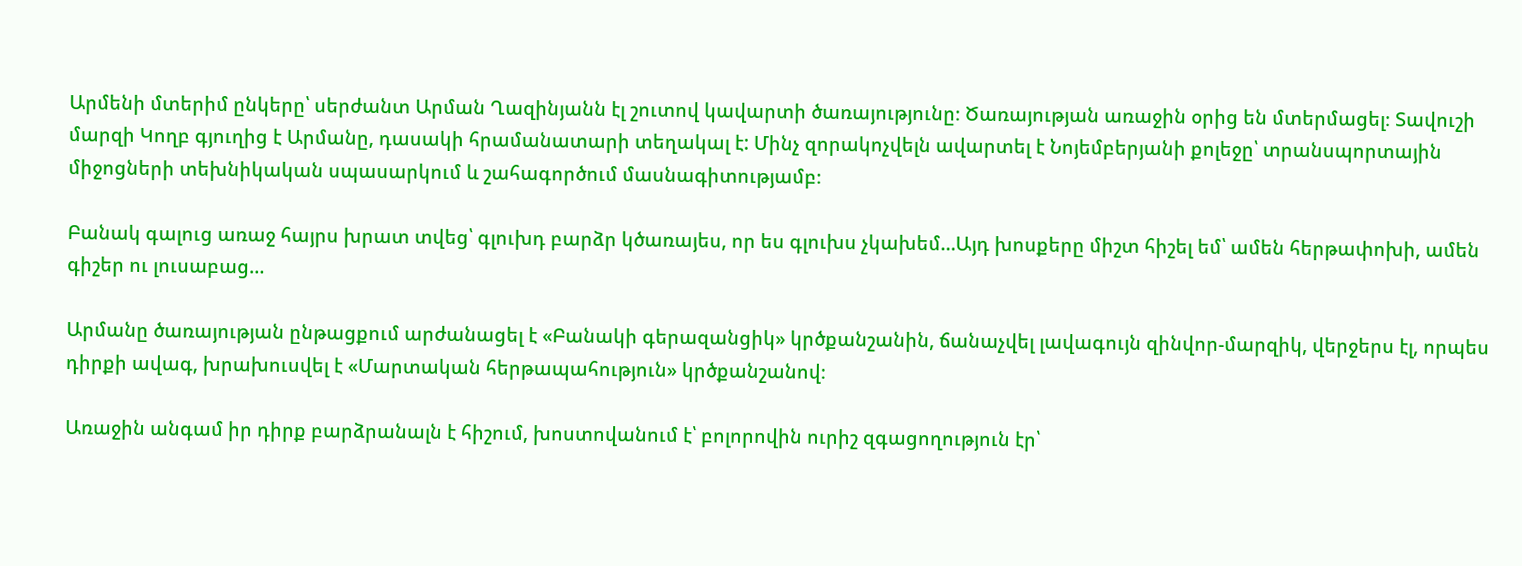Արմենի մտերիմ ընկերը՝ սերժանտ Արման Ղազինյանն էլ շուտով կավարտի ծառայությունը։ Ծառայության առաջին օրից են մտերմացել։ Տավուշի մարզի Կողբ գյուղից է Արմանը, դասակի հրամանատարի տեղակալ է: Մինչ զորակոչվելն ավարտել է Նոյեմբերյանի քոլեջը՝ տրանսպորտային միջոցների տեխնիկական սպասարկում և շահագործում մասնագիտությամբ։

Բանակ գալուց առաջ հայրս խրատ տվեց՝ գլուխդ բարձր կծառայես, որ ես գլուխս չկախեմ…Այդ խոսքերը միշտ հիշել եմ՝ ամեն հերթափոխի, ամեն գիշեր ու լուսաբաց…

Արմանը ծառայության ընթացքում արժանացել է «Բանակի գերազանցիկ» կրծքանշանին, ճանաչվել լավագույն զինվոր-մարզիկ, վերջերս էլ, որպես դիրքի ավագ, խրախուսվել է «Մարտական հերթապահություն» կրծքանշանով։

Առաջին անգամ իր դիրք բարձրանալն է հիշում, խոստովանում է՝ բոլորովին ուրիշ զգացողություն էր՝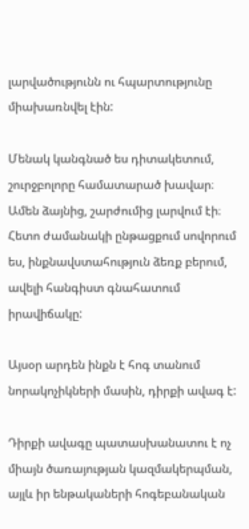լարվածությունն ու հպարտությունը միախառնվել էին:

Մենակ կանգնած ես դիտակետում, շուրջբոլորը համատարած խավար։ Ամեն ձայնից, շարժումից լարվում էի։ Հետո ժամանակի ընթացքում սովորում ես, ինքնավստահություն ձեռք բերում, ավելի հանգիստ գնահատում իրավիճակը:

Այսօր արդեն ինքն է հոգ տանում նորակոչիկների մասին, դիրքի ավագ է:

Դիրքի ավագը պատասխանատու է ոչ միայն ծառայության կազմակերպման, այլև իր ենթակաների հոգեբանական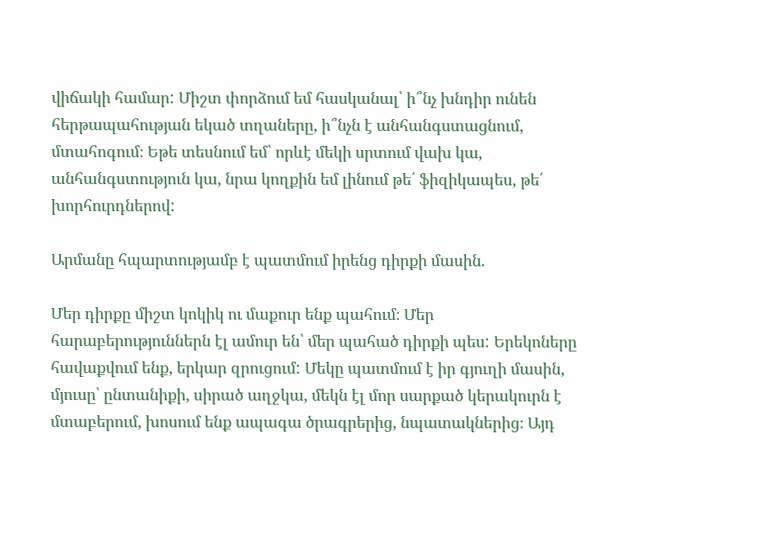վիճակի համար: Միշտ փորձում եմ հասկանալ՝ ի՞նչ խնդիր ունեն հերթապահության եկած տղաները, ի՞նչն է անհանգստացնում, մտահոգում։ Եթե տեսնում եմ՝ որևէ մեկի սրտում վախ կա, անհանգստություն կա, նրա կողքին եմ լինում թե՛ ֆիզիկապես, թե՛ խորհուրդներով:

Արմանը հպարտությամբ է պատմում իրենց դիրքի մասին.

Մեր դիրքը միշտ կոկիկ ու մաքուր ենք պահում։ Մեր հարաբերություններն էլ ամուր են՝ մեր պահած դիրքի պես: Երեկոները հավաքվում ենք, երկար զրուցում: Մեկը պատմում է իր գյուղի մասին, մյուսը՝ ընտանիքի, սիրած աղջկա, մեկն էլ մոր սարքած կերակուրն է մտաբերում, խոսում ենք ապագա ծրագրերից, նպատակներից։ Այդ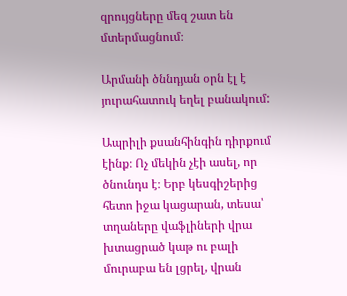զրույցները մեզ շատ են մտերմացնում։

Արմանի ծննդյան օրն էլ է յուրահատուկ եղել բանակում:

Ապրիլի քսանհինգին դիրքում էինք։ Ոչ մեկին չէի ասել, որ ծնունդս է։ Երբ կեսգիշերից հետո իջա կացարան, տեսա՝ տղաները վաֆլիների վրա խտացրած կաթ ու բալի մուրաբա են լցրել, վրան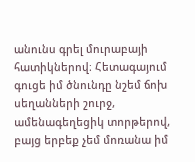անունս գրել մուրաբայի հատիկներով։ Հետագայում գուցե իմ ծնունդը նշեմ ճոխ սեղանների շուրջ, ամենագեղեցիկ տորթերով, բայց երբեք չեմ մոռանա իմ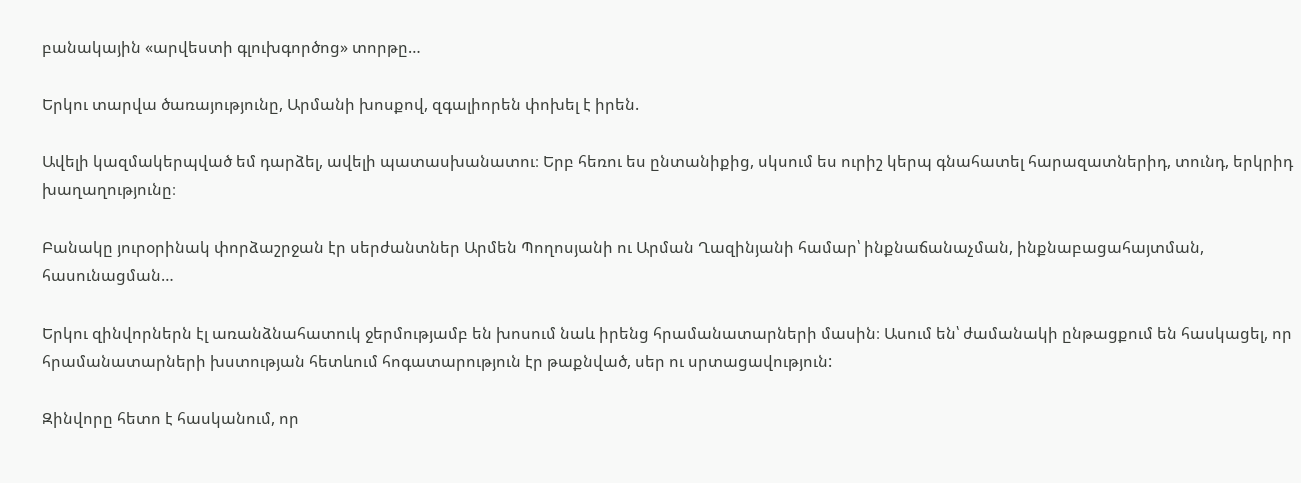բանակային «արվեստի գլուխգործոց» տորթը…

Երկու տարվա ծառայությունը, Արմանի խոսքով, զգալիորեն փոխել է իրեն.

Ավելի կազմակերպված եմ դարձել, ավելի պատասխանատու։ Երբ հեռու ես ընտանիքից, սկսում ես ուրիշ կերպ գնահատել հարազատներիդ, տունդ, երկրիդ խաղաղությունը։

Բանակը յուրօրինակ փորձաշրջան էր սերժանտներ Արմեն Պողոսյանի ու Արման Ղազինյանի համար՝ ինքնաճանաչման, ինքնաբացահայտման, հասունացման…

Երկու զինվորներն էլ առանձնահատուկ ջերմությամբ են խոսում նաև իրենց հրամանատարների մասին։ Ասում են՝ ժամանակի ընթացքում են հասկացել, որ հրամանատարների խստության հետևում հոգատարություն էր թաքնված, սեր ու սրտացավություն:

Զինվորը հետո է հասկանում, որ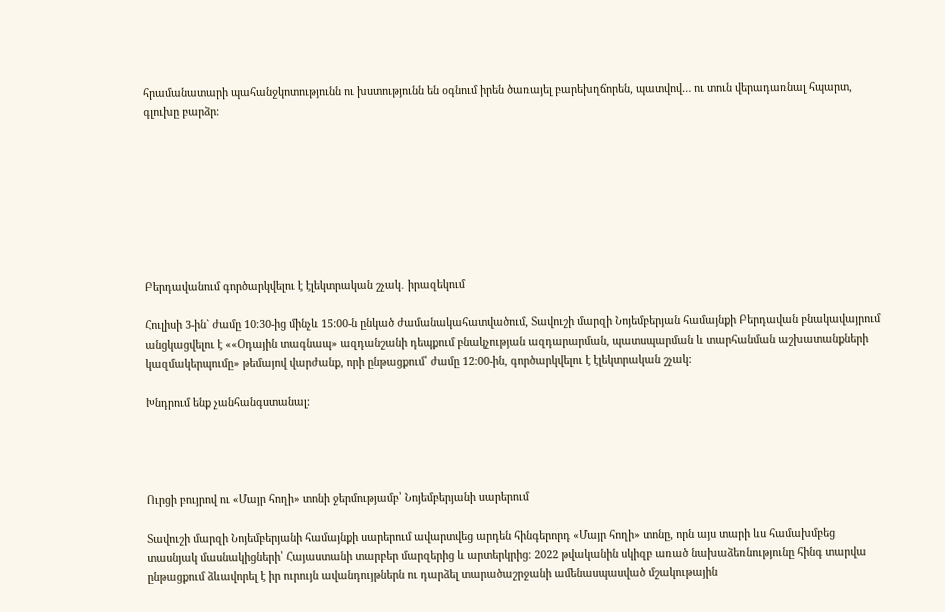հրամանատարի պահանջկոտությունն ու խստությունն են օգնում իրեն ծառայել բարեխղճորեն, պատվով… ու տուն վերադառնալ հպարտ, գլուխը բարձր։








Բերդավանում գործարկվելու է էլեկտրական շչակ․ իրազեկում

Հուլիսի 3-ին` ժամը 10։30-ից մինչև 15:00-ն ընկած ժամանակահատվածում, Տավուշի մարզի Նոյեմբերյան համայնքի Բերդավան բնակավայրում անցկացվելու է ««Օդային տագնապ» ազդանշանի դեպքում բնակչության ազդարարման, պատսպարման և տարհանման աշխատանքների կազմակերպումը» թեմայով վարժանք, որի ընթացքում՝ ժամը 12։00-ին, գործարկվելու է էլեկտրական շչակ:

Խնդրում ենք չանհանգստանալ:




Ուրցի բույրով ու «Մայր հողի» տոնի ջերմությամբ՝ Նոյեմբերյանի սարերում

Տավուշի մարզի Նոյեմբերյանի համայնքի սարերում ավարտվեց արդեն հինգերորդ «Մայր հողի» տոնը, որն այս տարի ևս համախմբեց տասնյակ մասնակիցների՝ Հայաստանի տարբեր մարզերից և արտերկրից։ 2022 թվականին սկիզբ առած նախաձեռնությունը հինգ տարվա ընթացքում ձևավորել է իր ուրույն ավանդույթներն ու դարձել տարածաշրջանի ամենասպասված մշակութային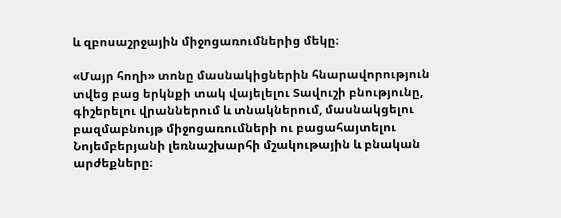և զբոսաշրջային միջոցառումներից մեկը։

«Մայր հողի» տոնը մասնակիցներին հնարավորություն տվեց բաց երկնքի տակ վայելելու Տավուշի բնությունը, գիշերելու վրաններում և տնակներում, մասնակցելու բազմաբնույթ միջոցառումների ու բացահայտելու Նոյեմբերյանի լեռնաշխարհի մշակութային և բնական արժեքները։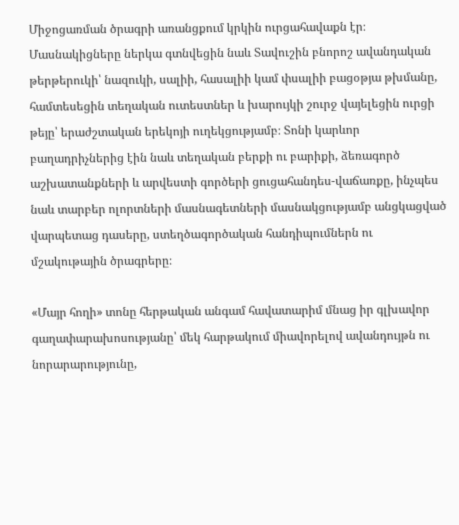Միջոցառման ծրագրի առանցքում կրկին ուրցահավաքն էր։ Մասնակիցները ներկա գտնվեցին նաև Տավուշին բնորոշ ավանդական թերթերուկի՝ նազուկի, սալիի, հասալիի կամ փսալիի բացօթյա թխմանը, համտեսեցին տեղական ուտեստներ և խարույկի շուրջ վայելեցին ուրցի թեյը՝ երաժշտական երեկոյի ուղեկցությամբ։ Տոնի կարևոր բաղադրիչներից էին նաև տեղական բերքի ու բարիքի, ձեռագործ աշխատանքների և արվեստի գործերի ցուցահանդես-վաճառքը, ինչպես նաև տարբեր ոլորտների մասնագետների մասնակցությամբ անցկացված վարպետաց դասերը, ստեղծագործական հանդիպումներն ու մշակութային ծրագրերը։

«Մայր հողի» տոնը հերթական անգամ հավատարիմ մնաց իր գլխավոր գաղափարախոսությանը՝ մեկ հարթակում միավորելով ավանդույթն ու նորարարությունը,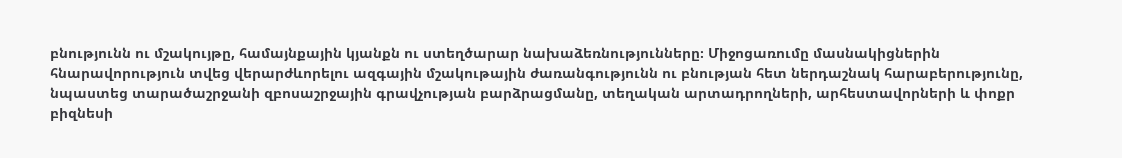բնությունն ու մշակույթը, համայնքային կյանքն ու ստեղծարար նախաձեռնությունները։ Միջոցառումը մասնակիցներին հնարավորություն տվեց վերարժևորելու ազգային մշակութային ժառանգությունն ու բնության հետ ներդաշնակ հարաբերությունը, նպաստեց տարածաշրջանի զբոսաշրջային գրավչության բարձրացմանը, տեղական արտադրողների, արհեստավորների և փոքր բիզնեսի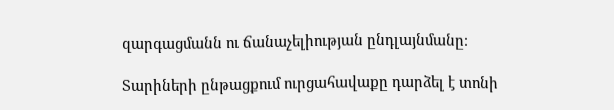զարգացմանն ու ճանաչելիության ընդլայնմանը։

Տարիների ընթացքում ուրցահավաքը դարձել է տոնի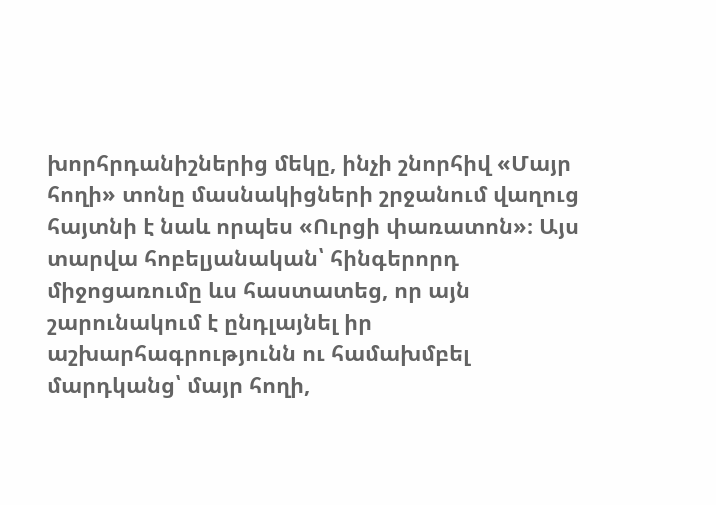խորհրդանիշներից մեկը, ինչի շնորհիվ «Մայր հողի» տոնը մասնակիցների շրջանում վաղուց հայտնի է նաև որպես «Ուրցի փառատոն»։ Այս տարվա հոբելյանական՝ հինգերորդ միջոցառումը ևս հաստատեց, որ այն շարունակում է ընդլայնել իր աշխարհագրությունն ու համախմբել մարդկանց՝ մայր հողի,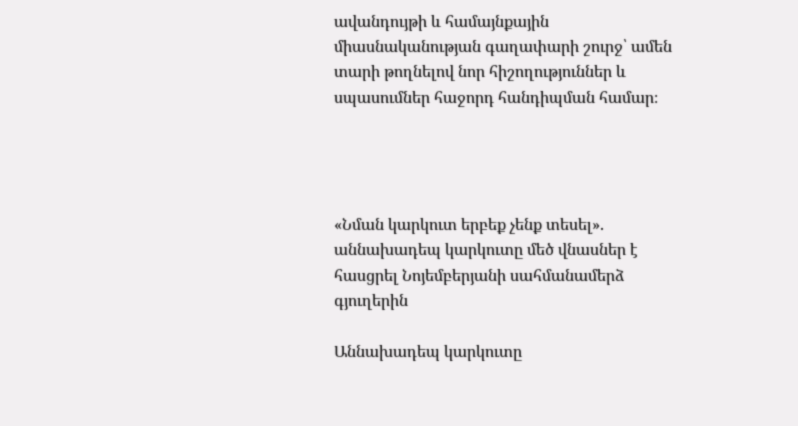ավանդույթի և համայնքային միասնականության գաղափարի շուրջ՝ ամեն տարի թողնելով նոր հիշողություններ և սպասումներ հաջորդ հանդիպման համար։




«Նման կարկուտ երբեք չենք տեսել». աննախադեպ կարկուտը մեծ վնասներ է հասցրել Նոյեմբերյանի սահմանամերձ գյուղերին

Աննախադեպ կարկուտը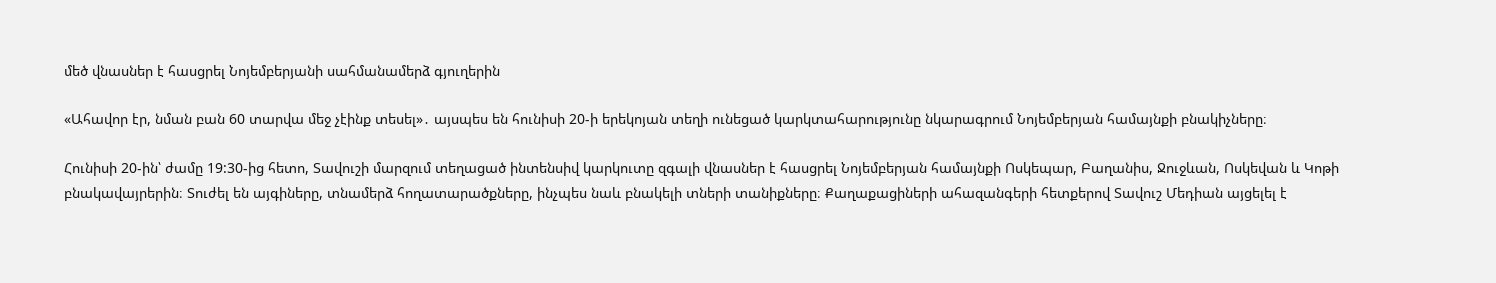մեծ վնասներ է հասցրել Նոյեմբերյանի սահմանամերձ գյուղերին

«Ահավոր էր, նման բան 60 տարվա մեջ չէինք տեսել»․ այսպես են հունիսի 20-ի երեկոյան տեղի ունեցած կարկտահարությունը նկարագրում Նոյեմբերյան համայնքի բնակիչները։

Հունիսի 20-ին՝ ժամը 19:30-ից հետո, Տավուշի մարզում տեղացած ինտենսիվ կարկուտը զգալի վնասներ է հասցրել Նոյեմբերյան համայնքի Ոսկեպար, Բաղանիս, Ջուջևան, Ոսկեվան և Կոթի բնակավայրերին։ Տուժել են այգիները, տնամերձ հողատարածքները, ինչպես նաև բնակելի տների տանիքները։ Քաղաքացիների ահազանգերի հետքերով Տավուշ Մեդիան այցելել է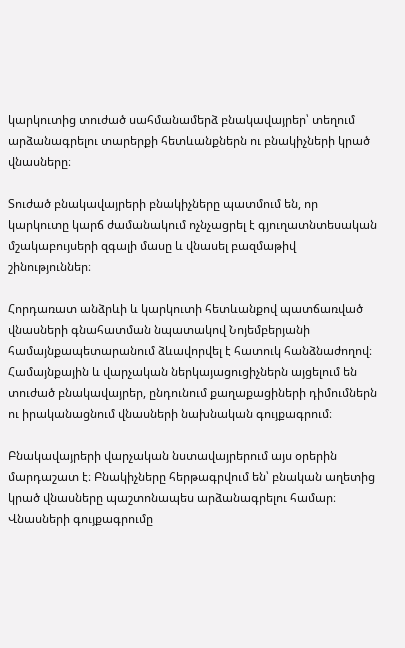կարկուտից տուժած սահմանամերձ բնակավայրեր՝ տեղում արձանագրելու տարերքի հետևանքներն ու բնակիչների կրած վնասները։

Տուժած բնակավայրերի բնակիչները պատմում են, որ կարկուտը կարճ ժամանակում ոչնչացրել է գյուղատնտեսական մշակաբույսերի զգալի մասը և վնասել բազմաթիվ շինություններ։

Հորդառատ անձրևի և կարկուտի հետևանքով պատճառված վնասների գնահատման նպատակով Նոյեմբերյանի համայնքապետարանում ձևավորվել է հատուկ հանձնաժողով։ Համայնքային և վարչական ներկայացուցիչներն այցելում են տուժած բնակավայրեր, ընդունում քաղաքացիների դիմումներն ու իրականացնում վնասների նախնական գույքագրում։

Բնակավայրերի վարչական նստավայրերում այս օրերին մարդաշատ է։ Բնակիչները հերթագրվում են՝ բնական աղետից կրած վնասները պաշտոնապես արձանագրելու համար։ Վնասների գույքագրումը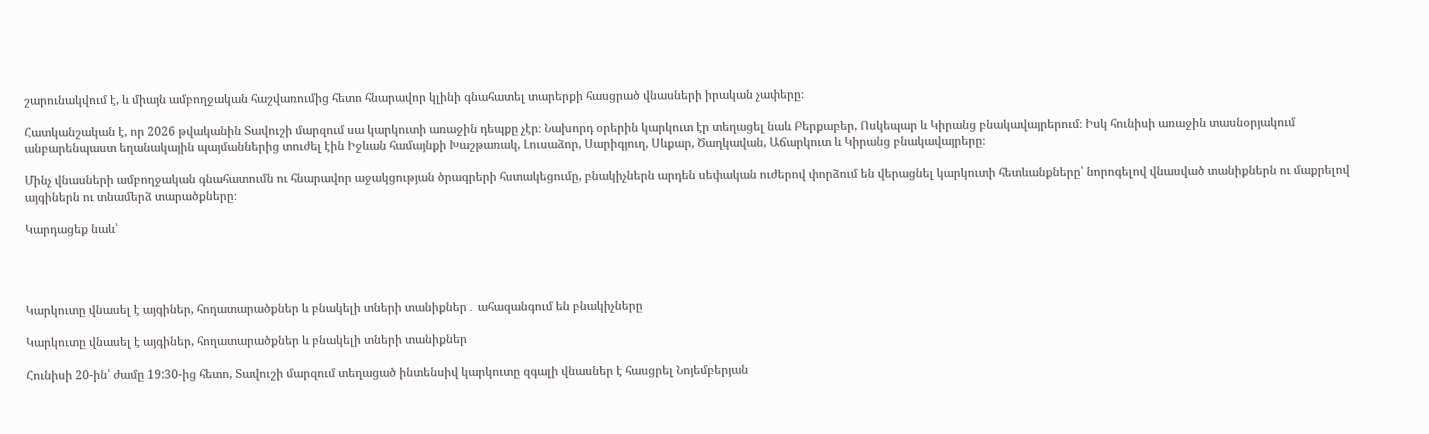շարունակվում է, և միայն ամբողջական հաշվառումից հետո հնարավոր կլինի գնահատել տարերքի հասցրած վնասների իրական չափերը։

Հատկանշական է, որ 2026 թվականին Տավուշի մարզում սա կարկուտի առաջին դեպքը չէր։ Նախորդ օրերին կարկուտ էր տեղացել նաև Բերքաբեր, Ոսկեպար և Կիրանց բնակավայրերում։ Իսկ հունիսի առաջին տասնօրյակում անբարենպաստ եղանակային պայմաններից տուժել էին Իջևան համայնքի Խաշթառակ, Լուսաձոր, Սարիգյուղ, Սևքար, Ծաղկավան, Աճարկուտ և Կիրանց բնակավայրերը։

Մինչ վնասների ամբողջական գնահատումն ու հնարավոր աջակցության ծրագրերի հստակեցումը, բնակիչներն արդեն սեփական ուժերով փորձում են վերացնել կարկուտի հետևանքները՝ նորոգելով վնասված տանիքներն ու մաքրելով այգիներն ու տնամերձ տարածքները։

Կարդացեք նաև՝




Կարկուտը վնասել է այգիներ, հողատարածքներ և բնակելի տների տանիքներ․ ահազանգում են բնակիչները

Կարկուտը վնասել է այգիներ, հողատարածքներ և բնակելի տների տանիքներ

Հունիսի 20-ին՝ ժամը 19:30-ից հետո, Տավուշի մարզում տեղացած ինտենսիվ կարկուտը զգալի վնասներ է հասցրել Նոյեմբերյան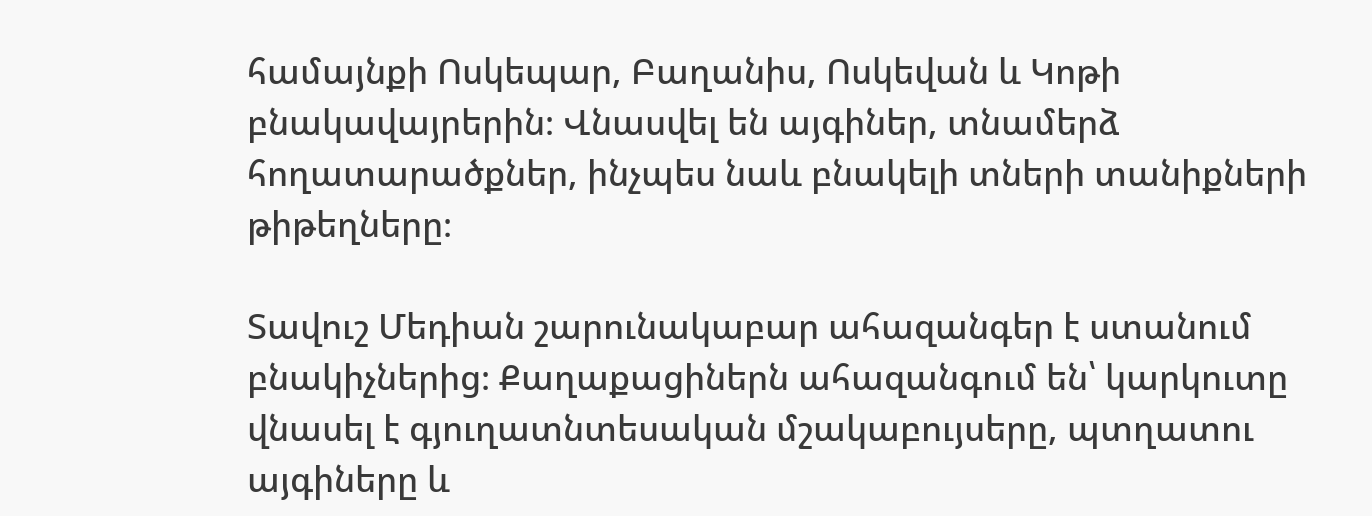համայնքի Ոսկեպար, Բաղանիս, Ոսկեվան և Կոթի բնակավայրերին։ Վնասվել են այգիներ, տնամերձ հողատարածքներ, ինչպես նաև բնակելի տների տանիքների թիթեղները։

Տավուշ Մեդիան շարունակաբար ահազանգեր է ստանում բնակիչներից։ Քաղաքացիներն ահազանգում են՝ կարկուտը վնասել է գյուղատնտեսական մշակաբույսերը, պտղատու այգիները և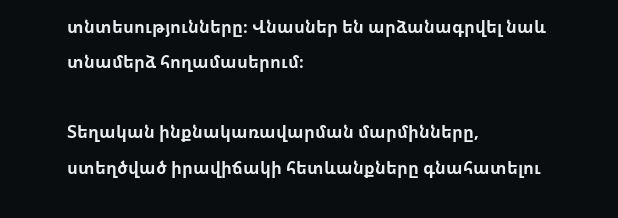տնտեսությունները։ Վնասներ են արձանագրվել նաև տնամերձ հողամասերում։

Տեղական ինքնակառավարման մարմինները, ստեղծված իրավիճակի հետևանքները գնահատելու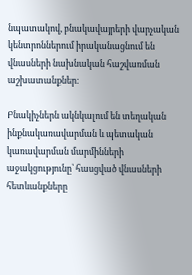նպատակով, բնակավայրերի վարչական կենտրոններում իրականացնում են վնասների նախնական հաշվառման աշխատանքներ։

Բնակիչներն ակնկալում են տեղական ինքնակառավարման և պետական կառավարման մարմինների աջակցությունը՝ հասցված վնասների հետևանքները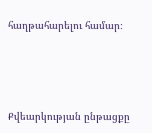հաղթահարելու համար։






Քվեարկության ընթացքը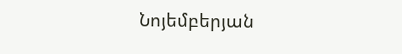Նոյեմբերյան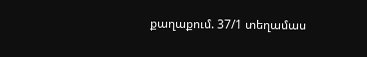քաղաքում. 37/1 տեղամաս